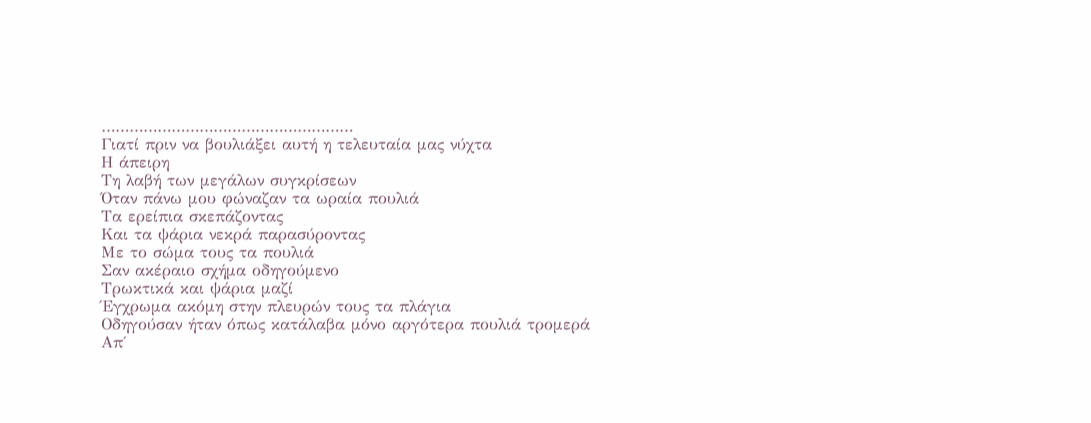………………………………………………
Γιατί πριν να βουλιάξει αυτή η τελευταία μας νύχτα
Η άπειρη
Τη λαβή των μεγάλων συγκρίσεων
Όταν πάνω μου φώναζαν τα ωραία πουλιά
Τα ερείπια σκεπάζοντας
Και τα ψάρια νεκρά παρασύροντας
Με το σώμα τους τα πουλιά
Σαν ακέραιο σχήμα οδηγούμενο
Τρωκτικά και ψάρια μαζί
Έγχρωμα ακόμη στην πλευρών τους τα πλάγια
Οδηγούσαν ήταν όπως κατάλαβα μόνο αργότερα πουλιά τρομερά
Απ΄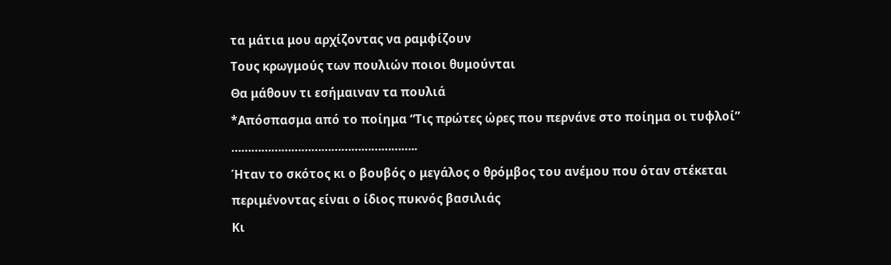τα μάτια μου αρχίζοντας να ραμφίζουν
Τους κρωγμούς των πουλιών ποιοι θυμούνται
Θα μάθουν τι εσήμαιναν τα πουλιά
*Απόσπασμα από το ποίημα “Τις πρώτες ώρες που περνάνε στο ποίημα οι τυφλοί”
………………………………………………..
Ήταν το σκότος κι ο βουβός ο μεγάλος ο θρόμβος του ανέμου που όταν στέκεται περιμένοντας είναι ο ίδιος πυκνός βασιλιάς
Κι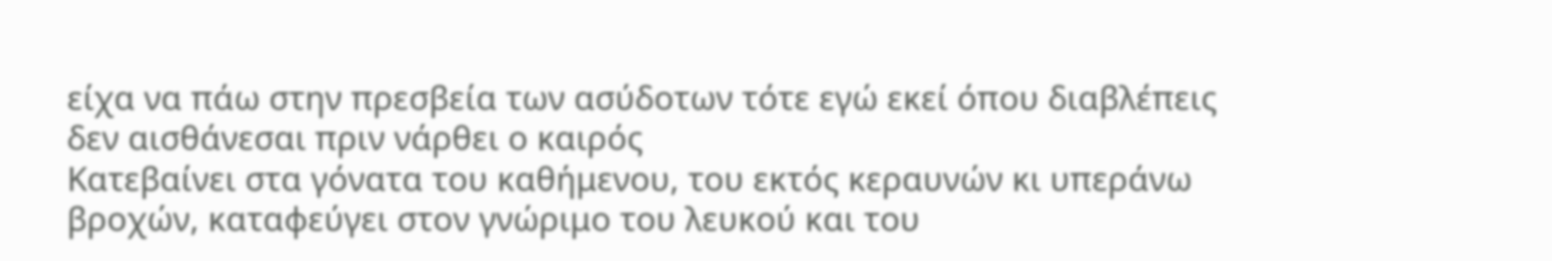είχα να πάω στην πρεσβεία των ασύδοτων τότε εγώ εκεί όπου διαβλέπεις δεν αισθάνεσαι πριν νάρθει ο καιρός
Κατεβαίνει στα γόνατα του καθήμενου, του εκτός κεραυνών κι υπεράνω βροχών, καταφεύγει στον γνώριμο του λευκού και του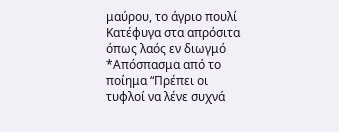μαύρου, το άγριο πουλί
Κατέφυγα στα απρόσιτα όπως λαός εν διωγμό
*Απόσπασμα από το ποίημα “Πρέπει οι τυφλοί να λένε συχνά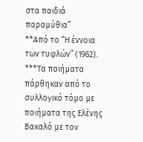στα παιδιά παραμύθια”
**Από το “Η έννοια των τυφλών” (1962).
***Τα ποιήματα πάρθηκαν από το συλλογικό τόμο με ποιήματα της Ελένης Βακαλό με τον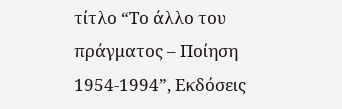τίτλο “Το άλλο του πράγματος – Ποίηση 1954-1994”, Εκδόσεις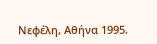Νεφέλη, Αθήνα 1995.